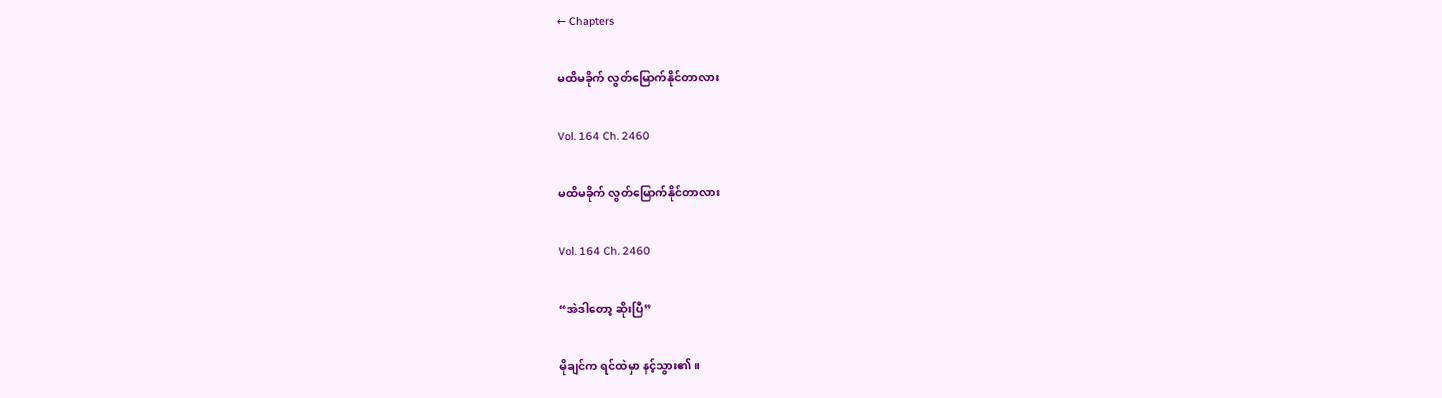← Chapters

မထိမခိုက် လွတ်မြောက်နိုင်တာလား

Vol. 164 Ch. 2460

မထိမခိုက် လွတ်မြောက်နိုင်တာလား

Vol. 164 Ch. 2460

“အဲဒါတော့ ဆိုးပြီ”

မိုချင်က ရင်ထဲမှာ နင့်သွား၏။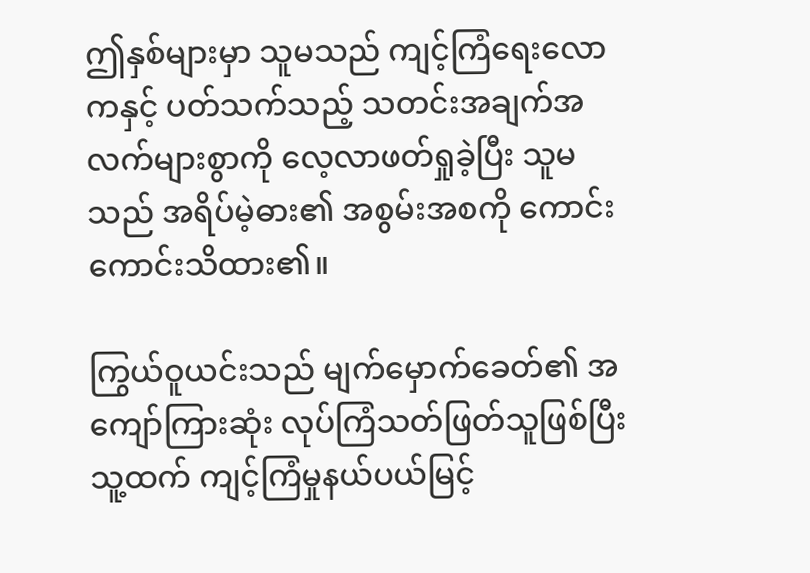ဤနှစ်များမှာ သူမသည် ကျင့်ကြံရေးလောကနှင့် ပတ်သက်သည့် သတင်းအချက်အလက်များစွာကို လေ့လာဖတ်ရှုခဲ့ပြီး သူမသည် အရိပ်မဲ့ဓား၏ အစွမ်းအစကို ကောင်းကောင်းသိထား၏။

ကြွယ်ဝူယင်းသည် မျက်မှောက်ခေတ်၏ အကျော်ကြားဆုံး လုပ်ကြံသတ်ဖြတ်သူဖြစ်ပြီး သူ့ထက် ကျင့်ကြံမှုနယ်ပယ်မြင့်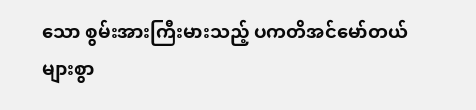သော စွမ်းအားကြီးမားသည့် ပကတိအင်မော်တယ်များစွာ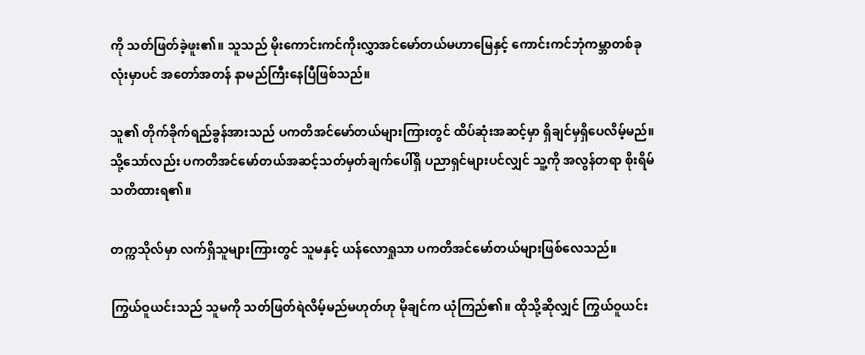ကို သတ်ဖြတ်ခဲ့ဖူး၏။ သူသည် မိုးကောင်းကင်ကိုးလွှာအင်မော်တယ်မဟာမြေနှင့် ကောင်းကင်ဘုံကမ္ဘာတစ်ခုလုံးမှာပင် အတော်အတန် နာမည်ကြီးနေပြီဖြစ်သည်။

သူ၏ တိုက်ခိုက်ရည်ခွန်အားသည် ပကတိအင်မော်တယ်များကြားတွင် ထိပ်ဆုံးအဆင့်မှာ ရှိချင်မှရှိပေလိမ့်မည်။ သို့သော်လည်း ပကတိအင်မော်တယ်အဆင့်သတ်မှတ်ချက်ပေါ်ရှိ ပညာရှင်များပင်လျှင် သူ့ကို အလွန်တရာ စိုးရိမ်သတိထားရ၏။

တက္ကသိုလ်မှာ လက်ရှိသူများကြားတွင် သူမနှင့် ယန်လောရှုသာ ပကတိအင်မော်တယ်များဖြစ်လေသည်။

ကြွယ်ဝူယင်းသည် သူမကို သတ်ဖြတ်ရဲလိမ့်မည်မဟုတ်ဟု မိုချင်က ယုံကြည်၏။ ထိုသို့ဆိုလျှင် ကြွယ်ဝူယင်း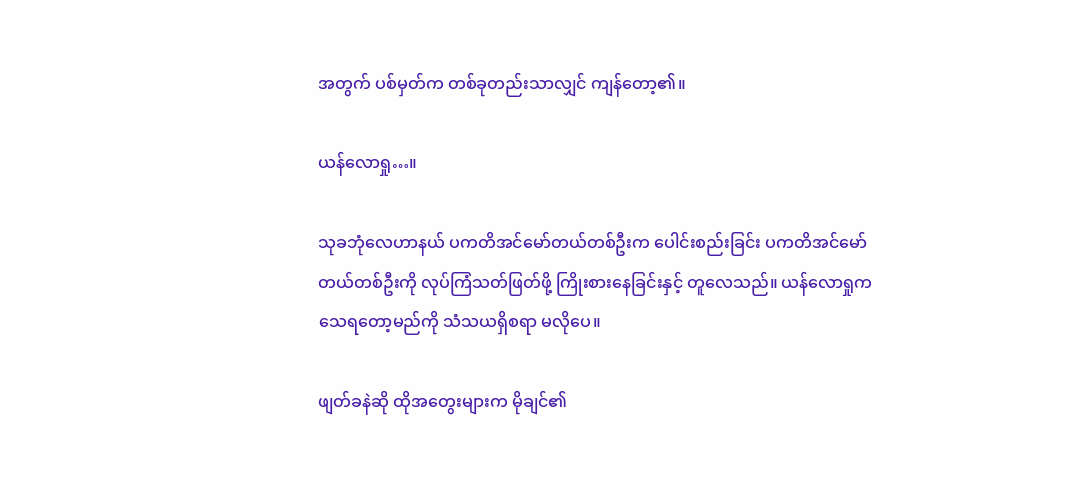အတွက် ပစ်မှတ်က တစ်ခုတည်းသာလျှင် ကျန်တော့၏။

ယန်လောရှု…။

သုခဘုံလေဟာနယ် ပကတိအင်မော်တယ်တစ်ဦးက ပေါင်းစည်းခြင်း ပကတိအင်မော်တယ်တစ်ဦးကို လုပ်ကြံသတ်ဖြတ်ဖို့ ကြိုးစားနေခြင်းနှင့် တူလေသည်။ ယန်လောရှုက သေရတော့မည်ကို သံသယရှိစရာ မလိုပေ။

ဖျတ်ခနဲဆို ထိုအတွေးများက မိုချင်၏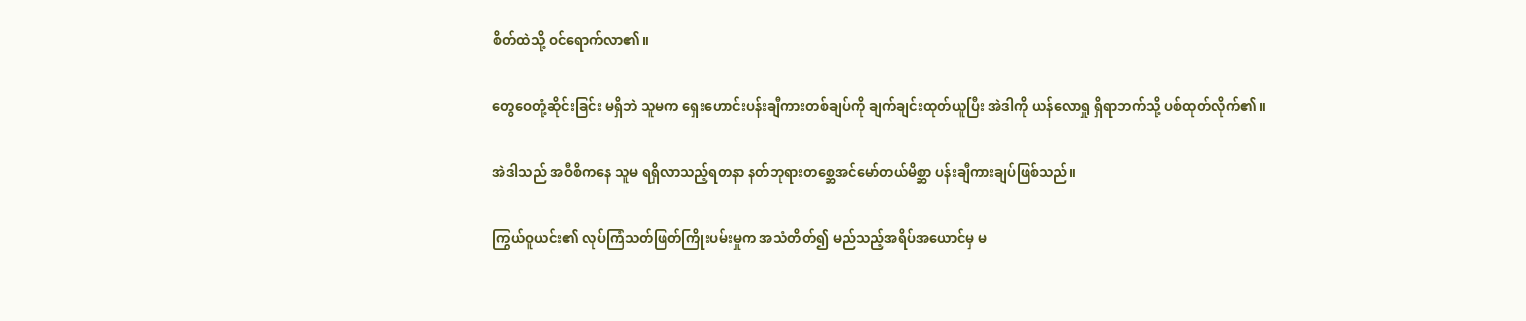စိတ်ထဲသို့ ဝင်ရောက်လာ၏။

တွေဝေတုံ့ဆိုင်းခြင်း မရှိဘဲ သူမက ရှေးဟောင်းပန်းချီကားတစ်ချပ်ကို ချက်ချင်းထုတ်ယူပြီး အဲဒါကို ယန်လောရှု ရှိရာဘက်သို့ ပစ်ထုတ်လိုက်၏။

အဲဒါသည် အဝီစိကနေ သူမ ရရှိလာသည့်ရတနာ နတ်ဘုရားတစ္ဆေအင်မော်တယ်မိစ္ဆာ ပန်းချီကားချပ်ဖြစ်သည်။

ကြွယ်ဝူယင်း၏ လုပ်ကြံသတ်ဖြတ်ကြိုးပမ်းမှုက အသံတိတ်၍ မည်သည့်အရိပ်အယောင်မှ မ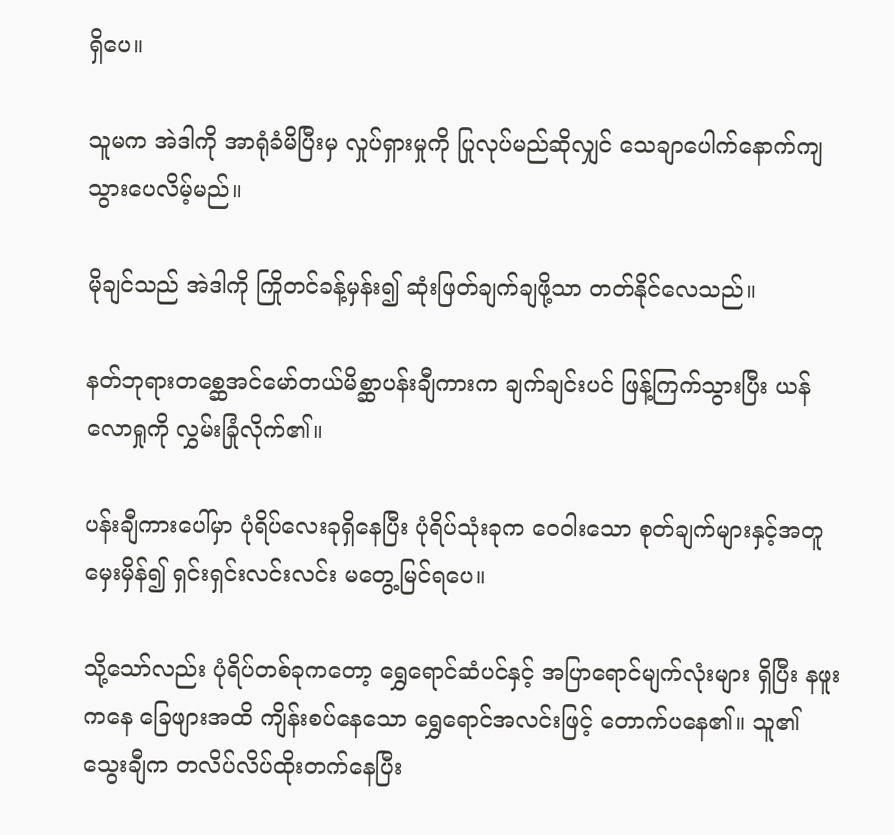ရှိပေ။

သူမက အဲဒါကို အာရုံခံမိပြီးမှ လှုပ်ရှားမှုကို ပြုလုပ်မည်ဆိုလျှင် သေချာပေါက်နောက်ကျသွားပေလိမ့်မည်။

မိုချင်သည် အဲဒါကို ကြိုတင်ခန့်မှန်း၍ ဆုံးဖြတ်ချက်ချဖို့သာ တတ်နိုင်လေသည်။

နတ်ဘုရားတစ္ဆေအင်မော်တယ်မိစ္ဆာပန်းချီကားက ချက်ချင်းပင် ဖြန့်ကြက်သွားပြီး ယန်လောရှုကို လွှမ်းခြုံလိုက်၏။

ပန်းချီကားပေါ်မှာ ပုံရိပ်လေးခုရှိနေပြီး ပုံရိပ်သုံးခုက ဝေဝါးသော စုတ်ချက်များနှင့်အတူ မှေးမှိန်၍ ရှင်းရှင်းလင်းလင်း မတွေ့မြင်ရပေ။

သို့သော်လည်း ပုံရိပ်တစ်ခုကတော့ ရွှေရောင်ဆံပင်နှင့် အပြာရောင်မျက်လုံးများ ရှိပြီး နဖူးကနေ ခြေဖျားအထိ ကျိန်းစပ်နေသော ရွှေရောင်အလင်းဖြင့် တောက်ပနေ၏။ သူ၏ သွေးချီက တလိပ်လိပ်ထိုးတက်နေပြီး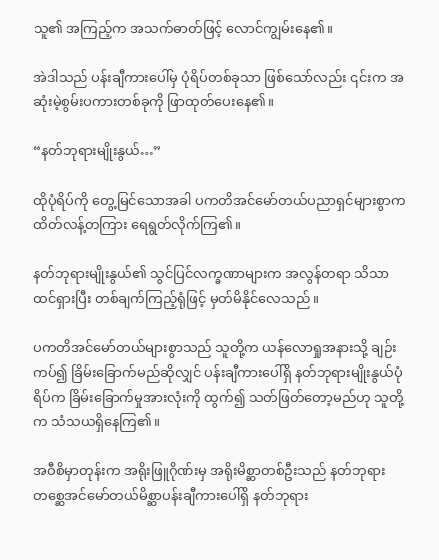သူ၏ အကြည့်က အသက်ဓာတ်ဖြင့် လောင်ကျွမ်းနေ၏။

အဲဒါသည် ပန်းချီကားပေါ်မှ ပုံရိပ်တစ်ခုသာ ဖြစ်သော်လည်း ၎င်းက အဆုံးမဲ့စွမ်းပကားတစ်ခုကို ဖြာထုတ်ပေးနေ၏။

“နတ်ဘုရားမျိုးနွယ်…”

ထိုပုံရိပ်ကို တွေ့မြင်သောအခါ ပကတိအင်မော်တယ်ပညာရှင်များစွာက ထိတ်လန့်တကြား ရေရွတ်လိုက်ကြ၏။

နတ်ဘုရားမျိုးနွယ်၏ သွင်ပြင်လက္ခဏာများက အလွန်တရာ သိသာထင်ရှားပြီး တစ်ချက်ကြည့်ရုံဖြင့် မှတ်မိနိုင်လေသည်။

ပကတိအင်မော်တယ်များစွာသည် သူတို့က ယန်လောရှုအနားသို့ ချဉ်းကပ်၍ ခြိမ်းခြောက်မည်ဆိုလျှင် ပန်းချီကားပေါ်ရှိ နတ်ဘုရားမျိုးနွယ်ပုံရိပ်က ခြိမ်းခြောက်မှုအားလုံးကို ထွက်၍ သတ်ဖြတ်တော့မည်ဟု သူတို့က သံသယရှိနေကြ၏။

အဝီစိမှာတုန်းက အရိုးဖြူဂိုဏ်းမှ အရိုးမိစ္ဆာတစ်ဦးသည် နတ်ဘုရားတစ္ဆေအင်မော်တယ်မိစ္ဆာပန်းချီကားပေါ်ရှိ နတ်ဘုရား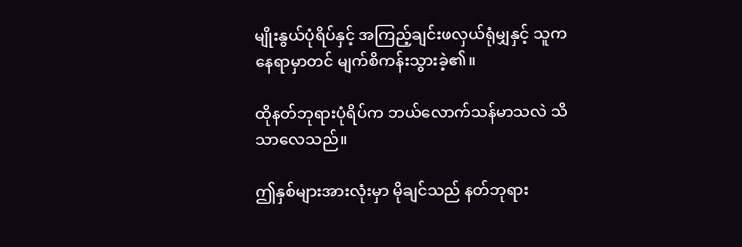မျိုးနွယ်ပုံရိပ်နှင့် အကြည့်ချင်းဖလှယ်ရုံမျှနှင့် သူက နေရာမှာတင် မျက်စိကန်းသွားခဲ့၏။

ထိုနတ်ဘုရားပုံရိပ်က ဘယ်လောက်သန်မာသလဲ သိသာလေသည်။

ဤနှစ်များအားလုံးမှာ မိုချင်သည် နတ်ဘုရား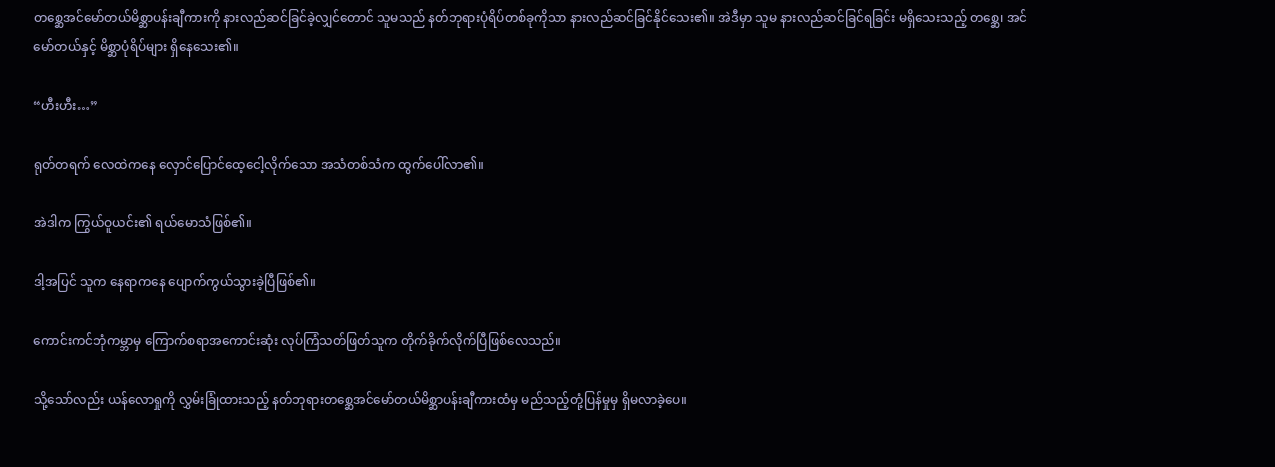တစ္ဆေအင်မော်တယ်မိစ္ဆာပန်းချီကားကို နားလည်ဆင်ခြင်ခဲ့လျှင်တောင် သူမသည် နတ်ဘုရားပုံရိပ်တစ်ခုကိုသာ နားလည်ဆင်ခြင်နိုင်သေး၏။ အဲဒီမှာ သူမ နားလည်ဆင်ခြင်ရခြင်း မရှိသေးသည့် တစ္ဆေ၊ အင်မော်တယ်နှင့် မိစ္ဆာပုံရိပ်များ ရှိနေသေး၏။

“ဟီးဟီး…”

ရုတ်တရက် လေထဲကနေ လှောင်ပြောင်ထေ့ငေါ့လိုက်သော အသံတစ်သံက ထွက်ပေါ်လာ၏။

အဲဒါက ကြွယ်ဝူယင်း၏ ရယ်မောသံဖြစ်၏။

ဒါ့အပြင် သူက နေရာကနေ ပျောက်ကွယ်သွားခဲ့ပြီဖြစ်၏။

ကောင်းကင်ဘုံကမ္ဘာမှ ကြောက်စရာအကောင်းဆုံး လုပ်ကြံသတ်ဖြတ်သူက တိုက်ခိုက်လိုက်ပြီဖြစ်လေသည်။

သို့သော်လည်း ယန်လောရှုကို လွှမ်းခြုံထားသည့် နတ်ဘုရားတစ္ဆေအင်မော်တယ်မိစ္ဆာပန်းချီကားထံမှ မည်သည့်တုံ့ပြန်မှုမှ ရှိမလာခဲ့ပေ။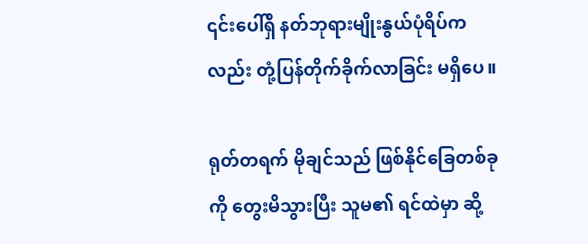၎င်းပေါ်ရှိ နတ်ဘုရားမျိုးနွယ်ပုံရိပ်ကလည်း တုံ့ပြန်တိုက်ခိုက်လာခြင်း မရှိပေ။

ရုတ်တရက် မိုချင်သည် ဖြစ်နိုင်ခြေတစ်ခုကို တွေးမိသွားပြီး သူမ၏ ရင်ထဲမှာ ဆို့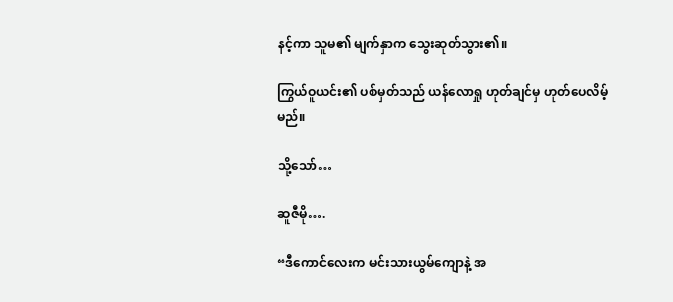နင့်ကာ သူမ၏ မျက်နှာက သွေးဆုတ်သွား၏။

ကြွယ်ဝူယင်း၏ ပစ်မှတ်သည် ယန်လောရှု ဟုတ်ချင်မှ ဟုတ်ပေလိမ့်မည်။

သို့သော်…

ဆူဇီမို….

“ဒီကောင်လေးက မင်းသားယွမ်ကျောနဲ့ အ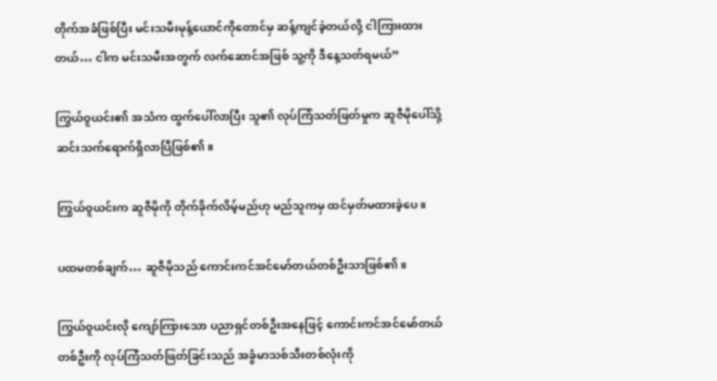တိုက်အခံဖြစ်ပြီး မင်းသမီးမုန့်ယောင်ကိုတောင်မှ ဆန့်ကျင်ခဲ့တယ်လို့ ငါကြားထားတယ်… ငါက မင်းသမီးအတွက် လက်ဆောင်အဖြစ် သူ့ကို ဒီနေ့သတ်ရမယ်”

ကြွယ်ဝူယင်း၏ အသံက ထွက်ပေါ်လာပြီး သူ၏ လုပ်ကြံသတ်ဖြတ်မှုက ဆူဇီမိုပေါ်သို့ ဆင်းသက်ရောက်ရှိလာပြီဖြစ်၏။

ကြွယ်ဝူယင်းက ဆူဇီမိုကို တိုက်ခိုက်လိမ့်မည်ဟု မည်သူကမှ ထင်မှတ်မထားခဲ့ပေ။

ပထမတစ်ချက်… ဆူဇီမိုသည် ကောင်းကင်အင်မော်တယ်တစ်ဦးသာဖြစ်၏။

ကြွယ်ဝူယင်းလို ကျော်ကြားသော ပညာရှင်တစ်ဦးအနေဖြင့် ကောင်းကင်အင်မော်တယ်တစ်ဦးကို လုပ်ကြံသတ်ဖြတ်ခြင်းသည် အခွံမာသစ်သီးတစ်လုံးကို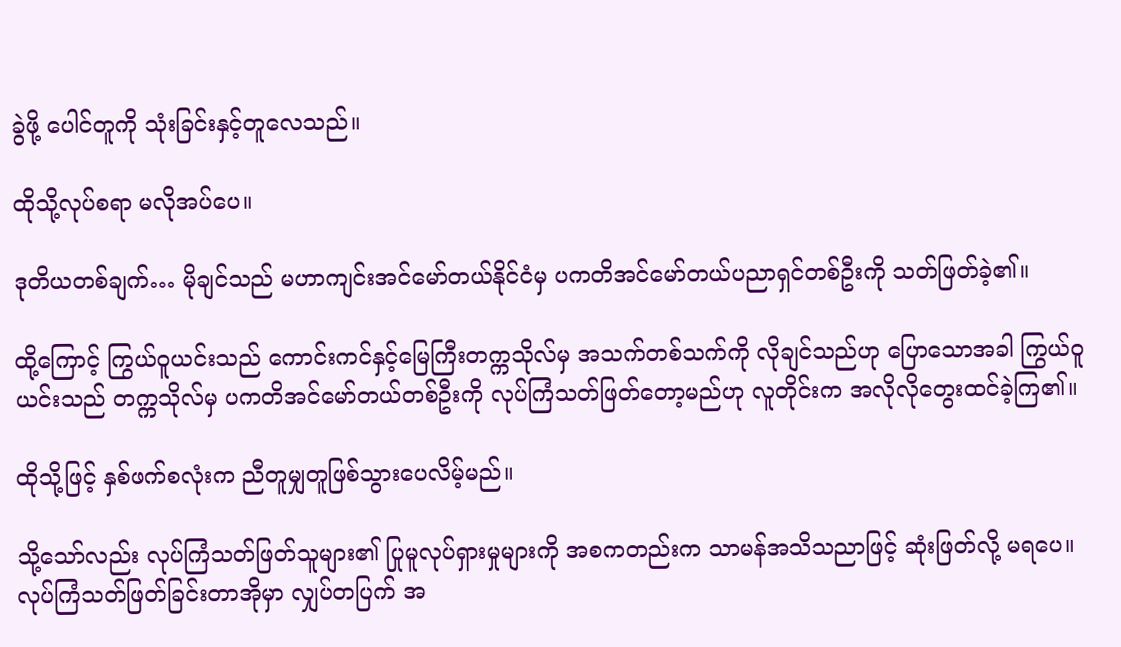ခွဲဖို့ ပေါင်တူကို သုံးခြင်းနှင့်တူလေသည်။

ထိုသို့လုပ်စရာ မလိုအပ်ပေ။

ဒုတိယတစ်ချက်… မိုချင်သည် မဟာကျင်းအင်မော်တယ်နိုင်ငံမှ ပကတိအင်မော်တယ်ပညာရှင်တစ်ဦးကို သတ်ဖြတ်ခဲ့၏။

ထို့ကြောင့် ကြွယ်ဝူယင်းသည် ကောင်းကင်နှင့်မြေကြီးတက္ကသိုလ်မှ အသက်တစ်သက်ကို လိုချင်သည်ဟု ပြောသောအခါ ကြွယ်ဝူယင်းသည် တက္ကသိုလ်မှ ပကတိအင်မော်တယ်တစ်ဦးကို လုပ်ကြံသတ်ဖြတ်တော့မည်ဟု လူတိုင်းက အလိုလိုတွေးထင်ခဲ့ကြ၏။

ထိုသို့ဖြင့် နှစ်ဖက်စလုံးက ညီတူမျှတူဖြစ်သွားပေလိမ့်မည်။

သို့သော်လည်း လုပ်ကြံသတ်ဖြတ်သူများ၏ ပြုမူလုပ်ရှားမှုများကို အစကတည်းက သာမန်အသိသညာဖြင့် ဆုံးဖြတ်လို့ မရပေ။ လုပ်ကြံသတ်ဖြတ်ခြင်းတာအိုမှာ လျှပ်တပြက် အ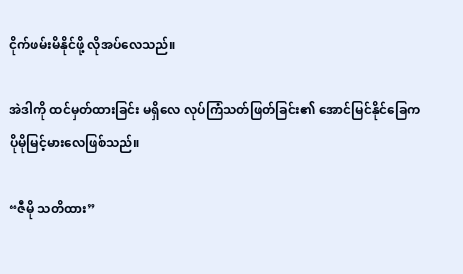ငိုက်ဖမ်းမိနိုင်ဖို့ လိုအပ်လေသည်။

အဲဒါကို ထင်မှတ်ထားခြင်း မရှိလေ လုပ်ကြံသတ်ဖြတ်ခြင်း၏ အောင်မြင်နိုင်ခြေက ပိုမိုမြင့်မားလေဖြစ်သည်။

“ဇီမို သတိထား”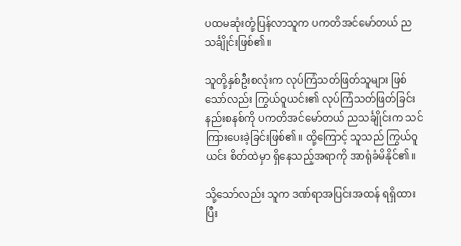ပထမဆုံးတုံ့ပြန်လာသူက ပကတိအင်မော်တယ် ညသင်္ချိုင်းဖြစ်၏။

သူတို့နှစ်ဦးစလုံးက လုပ်ကြံသတ်ဖြတ်သူများ ဖြစ်သော်လည်း ကြွယ်ဝူယင်း၏ လုပ်ကြံသတ်ဖြတ်ခြင်းနည်းစနစ်ကို ပကတိအင်မော်တယ် ညသင်္ချိုင်းက သင်ကြားပေးခဲ့ခြင်းဖြစ်၏။ ထို့ကြောင့် သူသည် ကြွယ်ဝူယင်း စိတ်ထဲမှာ ရှိနေသည့်အရာကို အာရုံခံမိနိုင်၏။

သို့သော်လည်း သူက ဒဏ်ရာအပြင်းအထန် ရရှိထားပြီး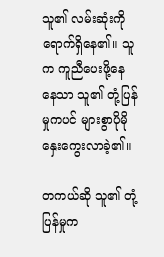သူ၏ လမ်းဆုံးကို ရောက်ရှိနေ၏။ သူက ကူညီပေးဖို့နေနေသာ သူ၏ တုံ့ပြန်မှုကပင် များစွာပိုမိုနှေးကွေးလာခဲ့၏။

တကယ်ဆို သူ၏ တုံ့ပြန်မှုက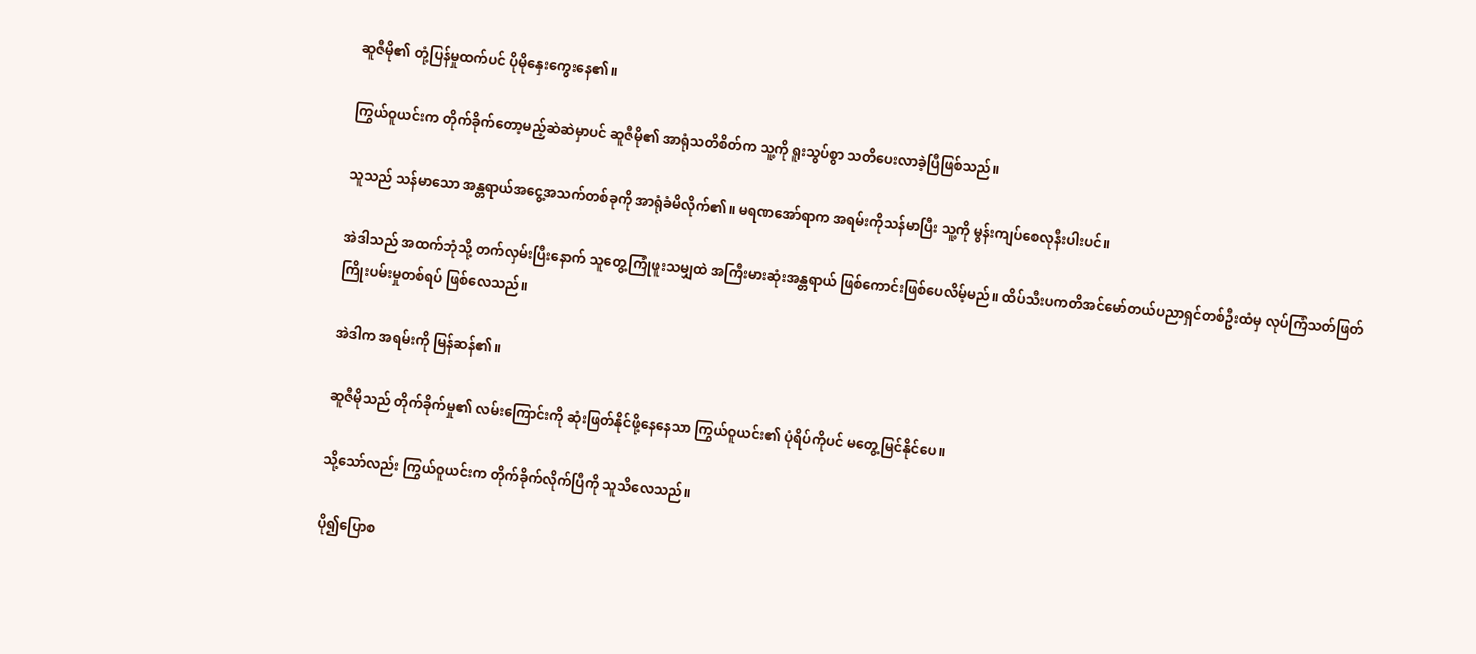ဆူဇီမို၏ တုံ့ပြန်မှုထက်ပင် ပိုမိုနှေးကွေးနေ၏။

ကြွယ်ဝူယင်းက တိုက်ခိုက်တော့မည့်ဆဲဆဲမှာပင် ဆူဇီမို၏ အာရုံသတိစိတ်က သူ့ကို ရူးသွပ်စွာ သတိပေးလာခဲ့ပြီဖြစ်သည်။

သူသည် သန်မာသော အန္တရာယ်အငွေ့အသက်တစ်ခုကို အာရုံခံမိလိုက်၏။ မရဏအော်ရာက အရမ်းကိုသန်မာပြီး သူ့ကို မွန်းကျပ်စေလုနီးပါးပင်။

အဲဒါသည် အထက်ဘုံသို့ တက်လှမ်းပြီးနောက် သူတွေ့ကြုံဖူးသမျှထဲ အကြီးမားဆုံးအန္တရာယ် ဖြစ်ကောင်းဖြစ်ပေလိမ့်မည်။ ထိပ်သီးပကတိအင်မော်တယ်ပညာရှင်တစ်ဦးထံမှ လုပ်ကြံသတ်ဖြတ်ကြိုးပမ်းမှုတစ်ရပ် ဖြစ်လေသည်။

အဲဒါက အရမ်းကို မြန်ဆန်၏။

ဆူဇီမိုသည် တိုက်ခိုက်မှု၏ လမ်းကြောင်းကို ဆုံးဖြတ်နိုင်ဖို့နေနေသာ ကြွယ်ဝူယင်း၏ ပုံရိပ်ကိုပင် မတွေ့မြင်နိုင်ပေ။

သို့သော်လည်း ကြွယ်ဝူယင်းက တိုက်ခိုက်လိုက်ပြီကို သူသိလေသည်။

ပို၍ပြောစ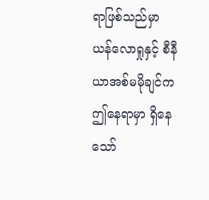ရာဖြစ်သည်မှာ ယန်လောရှုနှင့် စီနီယာအစ်မမိုချင်က ဤနေရာမှာ ရှိနေသော်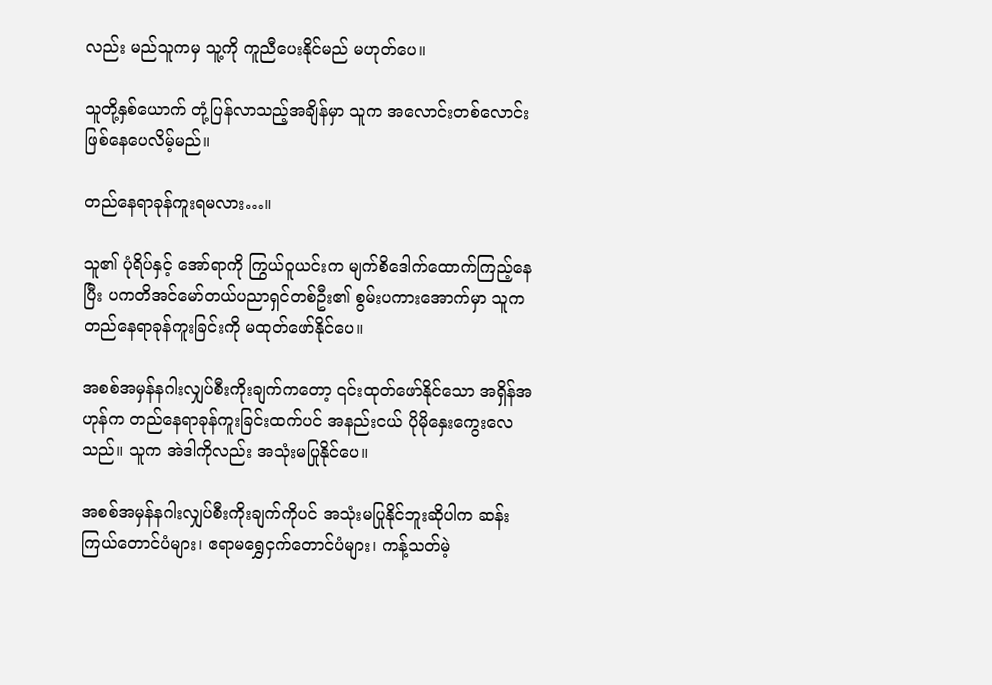လည်း မည်သူကမှ သူ့ကို ကူညီပေးနိုင်မည် မဟုတ်ပေ။

သူတို့နှစ်ယောက် တုံ့ပြန်လာသည့်အချိန်မှာ သူက အလောင်းတစ်လောင်းဖြစ်နေပေလိမ့်မည်။

တည်နေရာခုန်ကူးရမလား…။

သူ၏ ပုံရိပ်နှင့် အော်ရာကို ကြွယ်ဝူယင်းက မျက်စိဒေါက်ထောက်ကြည့်နေပြီး ပကတိအင်မော်တယ်ပညာရှင်တစ်ဦး၏ စွမ်းပကားအောက်မှာ သူက တည်နေရာခုန်ကူးခြင်းကို မထုတ်ဖော်နိုင်ပေ။

အစစ်အမှန်နဂါးလျှပ်စီးကိုးချက်ကတော့ ၎င်းထုတ်ဖော်နိုင်သော အရှိန်အဟုန်က တည်နေရာခုန်ကူးခြင်းထက်ပင် အနည်းငယ် ပိုမိုနှေးကွေးလေသည်။ သူက အဲဒါကိုလည်း အသုံးမပြုနိုင်ပေ။

အစစ်အမှန်နဂါးလျှပ်စီးကိုးချက်ကိုပင် အသုံးမပြုနိုင်ဘူးဆိုပါက ဆန်းကြယ်တောင်ပံများ၊ ဧရာမရွှေငှက်တောင်ပံများ၊ ကန့်သတ်မဲ့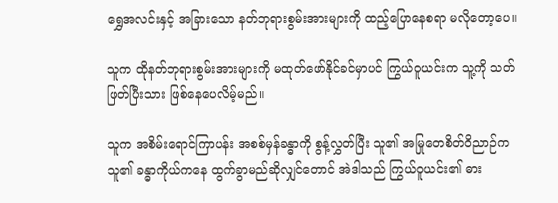ရွှေအလင်းနှင့် အခြားသော နတ်ဘုရားစွမ်းအားများကို ထည့်ပြောနေစရာ မလိုတော့ပေ။

သူက ထိုနတ်ဘုရားစွမ်းအားများကို မထုတ်ဖော်နိုင်ခင်မှာပင် ကြွယ်ဝူယင်းက သူ့ကို သတ်ဖြတ်ပြီးသား ဖြစ်နေပေလိမ့်မည်။

သူက အစိမ်းရောင်ကြာပန်း အစစ်မှန်ခန္ဓာကို စွန့်လွှတ်ပြီး သူ၏ အမြုတေစိတ်ဝိညာဉ်က သူ၏ ခန္ဓာကိုယ်ကနေ ထွက်ခွာမည်ဆိုလျှင်တောင် အဲဒါသည် ကြွယ်ဝူယင်း၏ ဓား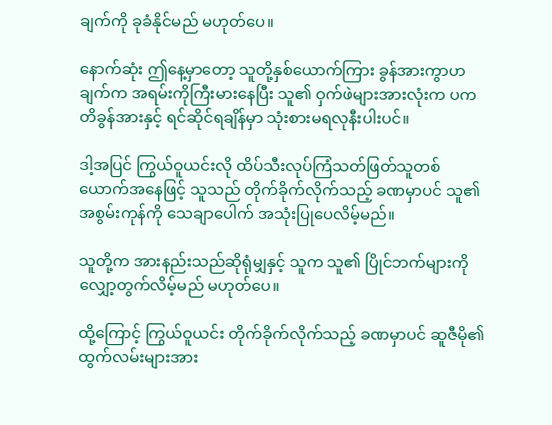ချက်ကို ခုခံနိုင်မည် မဟုတ်ပေ။

နောက်ဆုံး ဤနေ့မှာတော့ သူတို့နှစ်ယောက်ကြား ခွန်အားကွာဟချက်က အရမ်းကိုကြီးမားနေပြီး သူ၏ ဝှက်ဖဲများအားလုံးက ပကတိခွန်အားနှင့် ရင်ဆိုင်ရချိန်မှာ သုံးစားမရလုနီးပါးပင်။

ဒါ့အပြင် ကြွယ်ဝူယင်းလို ထိပ်သီးလုပ်ကြံသတ်ဖြတ်သူတစ်ယောက်အနေဖြင့် သူသည် တိုက်ခိုက်လိုက်သည့် ခဏမှာပင် သူ၏ အစွမ်းကုန်ကို သေချာပေါက် အသုံးပြုပေလိမ့်မည်။

သူတို့က အားနည်းသည်ဆိုရုံမျှနှင့် သူက သူ၏ ပြိုင်ဘက်များကို လျှော့တွက်လိမ့်မည် မဟုတ်ပေ။

ထို့ကြောင့် ကြွယ်ဝူယင်း တိုက်ခိုက်လိုက်သည့် ခဏမှာပင် ဆူဇီမို၏ ထွက်လမ်းများအား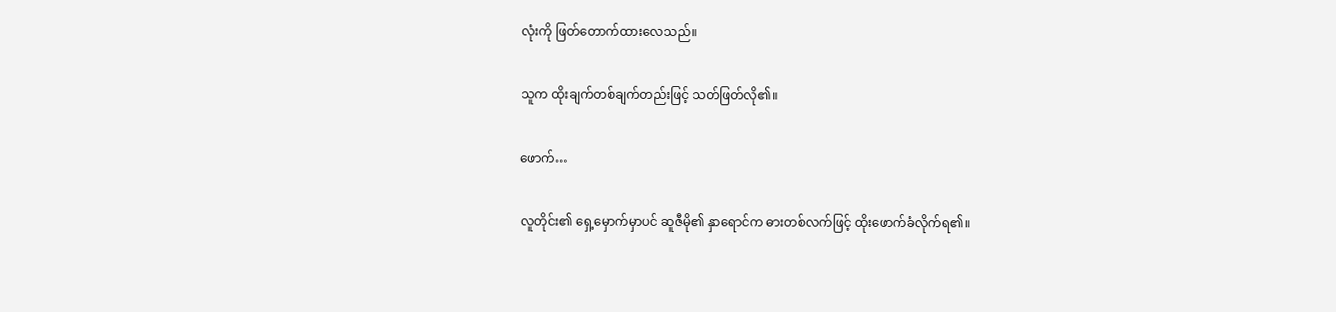လုံးကို ဖြတ်တောက်ထားလေသည်။

သူက ထိုးချက်တစ်ချက်တည်းဖြင့် သတ်ဖြတ်လို၏။

ဖောက်…

လူတိုင်း၏ ရှေ့မှောက်မှာပင် ဆူဇီမို၏ နှာရောင်က ဓားတစ်လက်ဖြင့် ထိုးဖောက်ခံလိုက်ရ၏။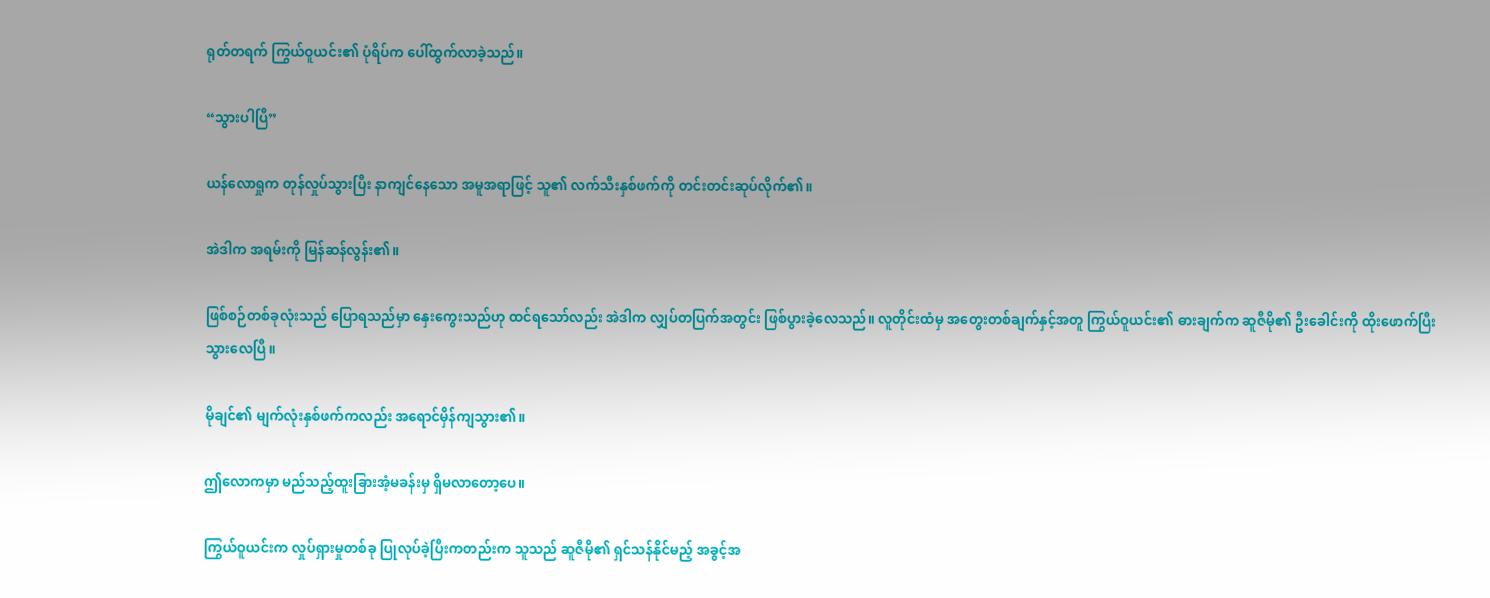ရုတ်တရက် ကြွယ်ဝူယင်း၏ ပုံရိပ်က ပေါ်ထွက်လာခဲ့သည်။

“သွားပါပြီ”

ယန်လောရှုက တုန်လှုပ်သွားပြီး နာကျင်နေသော အမူအရာဖြင့် သူ၏ လက်သီးနှစ်ဖက်ကို တင်းတင်းဆုပ်လိုက်၏။

အဲဒါက အရမ်းကို မြန်ဆန်လွန်း၏။

ဖြစ်စဉ်တစ်ခုလုံးသည် ပြောရသည်မှာ နှေးကွေးသည်ဟု ထင်ရသော်လည်း အဲဒါက လျှပ်တပြက်အတွင်း ဖြစ်ပွားခဲ့လေသည်။ လူတိုင်းထံမှ အတွေးတစ်ချက်နှင့်အတူ ကြွယ်ဝူယင်း၏ ဓားချက်က ဆူဇီမို၏ ဦးခေါင်းကို ထိုးဖောက်ပြီးသွားလေပြီ။

မိုချင်၏ မျက်လုံးနှစ်ဖက်ကလည်း အရောင်မှိန်ကျသွား၏။

ဤလောကမှာ မည်သည့်ထူးခြားအံ့မခန်းမှ ရှိမလာတော့ပေ။

ကြွယ်ဝူယင်းက လှုပ်ရှားမှုတစ်ခု ပြုလုပ်ခဲ့ပြီးကတည်းက သူသည် ဆူဇီမို၏ ရှင်သန်နိုင်မည့် အခွင့်အ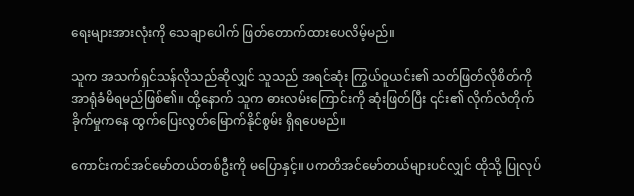ရေးများအားလုံးကို သေချာပေါက် ဖြတ်တောက်ထားပေလိမ့်မည်။

သူက အသက်ရှင်သန်လိုသည်ဆိုလျှင် သူသည် အရင်ဆုံး ကြွယ်ဝူယင်း၏ သတ်ဖြတ်လိုစိတ်ကို အာရုံခံမိရမည်ဖြစ်၏။ ထို့နောက် သူက ဓားလမ်းကြောင်းကို ဆုံးဖြတ်ပြီး ၎င်း၏ လိုက်လံတိုက်ခိုက်မှုကနေ ထွက်ပြေးလွတ်မြောက်နိုင်စွမ်း ရှိရပေမည်။

ကောင်းကင်အင်မော်တယ်တစ်ဦးကို မပြောနှင့်။ ပကတိအင်မော်တယ်များပင်လျှင် ထိုသို့ ပြုလုပ်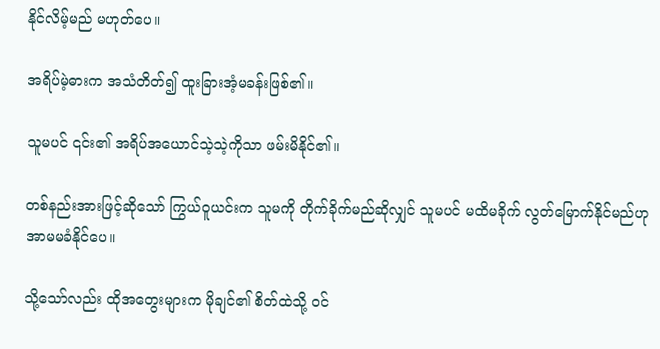နိုင်လိမ့်မည် မဟုတ်ပေ။

အရိပ်မဲ့ဓားက အသံတိတ်၍ ထူးခြားအံ့မခန်းဖြစ်၏။

သူမပင် ၎င်း၏ အရိပ်အယောင်သဲ့သဲ့ကိုသာ ဖမ်းမိနိုင်၏။

တစ်နည်းအားဖြင့်ဆိုသော် ကြွယ်ဝူယင်းက သူမကို တိုက်ခိုက်မည်ဆိုလျှင် သူမပင် မထိမခိုက် လွတ်မြောက်နိုင်မည်ဟု အာမမခံနိုင်ပေ။

သို့သော်လည်း ထိုအတွေးများက မိုချင်၏ စိတ်ထဲသို့ ဝင်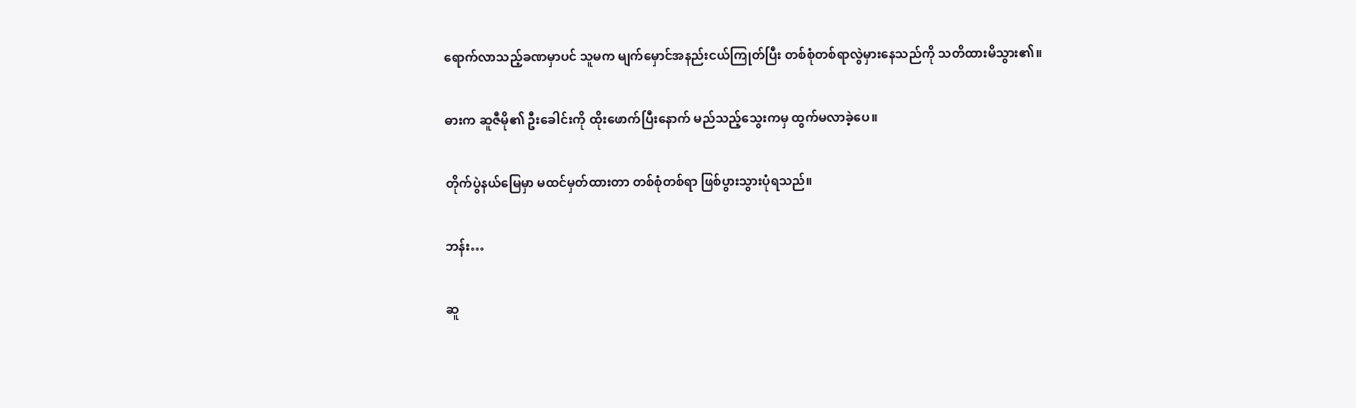ရောက်လာသည့်ခဏမှာပင် သူမက မျက်မှောင်အနည်းငယ်ကြုတ်ပြီး တစ်စုံတစ်ရာလွဲမှားနေသည်ကို သတိထားမိသွား၏။

ဓားက ဆူဇီမို၏ ဦးခေါင်းကို ထိုးဖောက်ပြီးနောက် မည်သည့်သွေးကမှ ထွက်မလာခဲ့ပေ။

တိုက်ပွဲနယ်မြေမှာ မထင်မှတ်ထားတာ တစ်စုံတစ်ရာ ဖြစ်ပွားသွားပုံရသည်။

ဘန်း…

ဆူ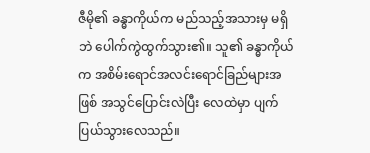ဇီမို၏ ခန္ဓာကိုယ်က မည်သည့်အသားမှ မရှိဘဲ ပေါက်ကွဲထွက်သွား၏။ သူ၏ ခန္ဓာကိုယ်က အစိမ်းရောင်အလင်းရောင်ခြည်များအဖြစ် အသွင်ပြောင်းလဲပြီး လေထဲမှာ ပျက်ပြယ်သွားလေသည်။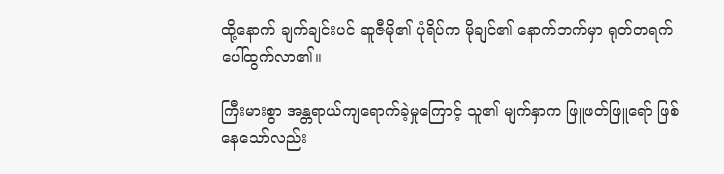ထို့နောက် ချက်ချင်းပင် ဆူဇီမို၏ ပုံရိပ်က မိုချင်၏ နောက်ဘက်မှာ ရုတ်တရက်ပေါ်ထွက်လာ၏။

ကြီးမားစွာ အန္တရာယ်ကျရောက်ခဲ့မှုကြောင့် သူ၏ မျက်နှာက ဖြူဖတ်ဖြူရော် ဖြစ်နေသော်လည်း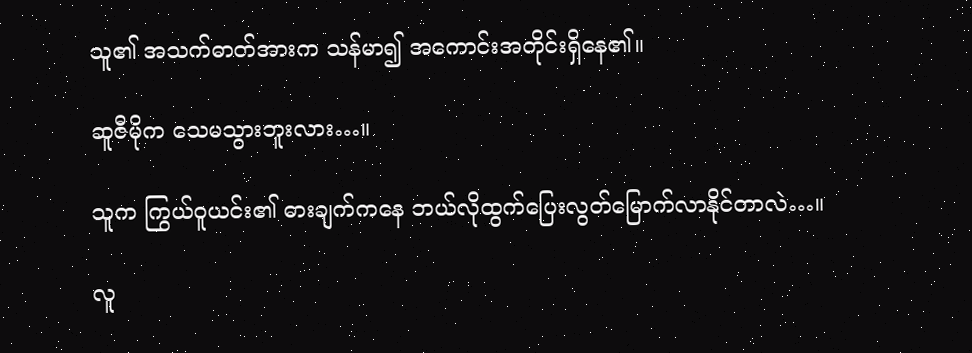သူ၏ အသက်ဓာတ်အားက သန်မာ၍ အကောင်းအတိုင်းရှိနေ၏။

ဆူဇီမိုက သေမသွားဘူးလား…။

သူက ကြွယ်ဝူယင်း၏ ဓားချက်ကနေ ဘယ်လိုထွက်ပြေးလွတ်မြောက်လာနိုင်တာလဲ…။

လူ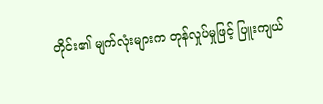တိုင်း၏ မျက်လုံးများက တုန်လှုပ်မှုဖြင့် ပြူးကျယ်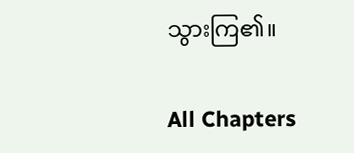သွားကြ၏။

All Chapters